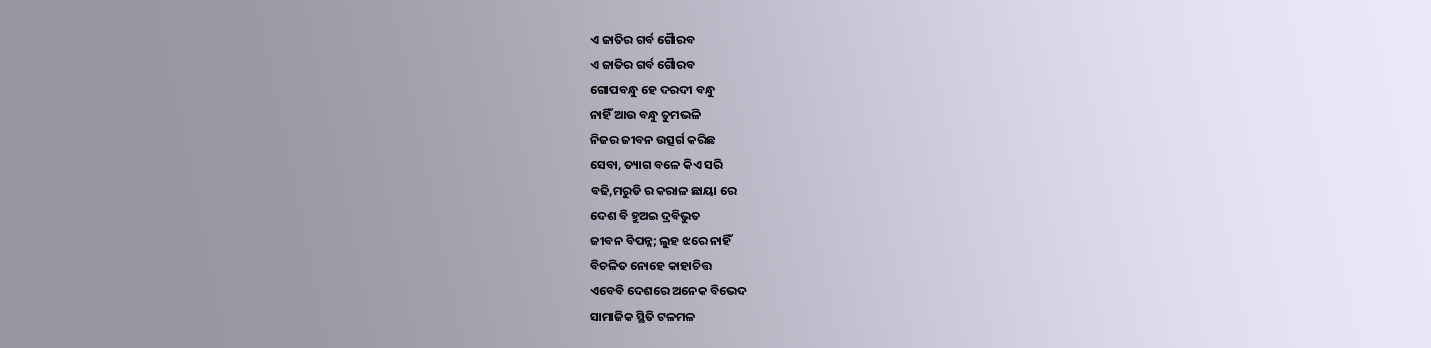ଏ ଜାତିର ଗର୍ବ ଗୈାରବ
ଏ ଜାତିର ଗର୍ବ ଗୈାରବ
ଗୋପବନ୍ଧୁ ହେ ଦରଦୀ ବନ୍ଧୁ
ନାହିଁ ଆଉ ବନ୍ଧୁ ତୁମଭଳି
ନିଜର ଜୀବନ ଉତ୍ସର୍ଗ କରିଛ
ସେବା, ତ୍ୟାଗ ବଳେ କିଏ ସରି
ବଢି,ମରୁଡି ର କରାଳ ଛାୟା ରେ
ଦେଶ ବି ହୁଅଇ ଦ୍ରବିଭୁତ
ଜୀବନ ବିପନ୍ନ; ଲୁହ ଝରେ ନାହିଁ
ବିଚଳିତ ନୋହେ କାହାଚିତ୍ତ
ଏବେବି ଦେଶରେ ଅନେକ ବିଭେଦ
ସାମାଜିକ ସ୍ଥିତି ଟଳମଳ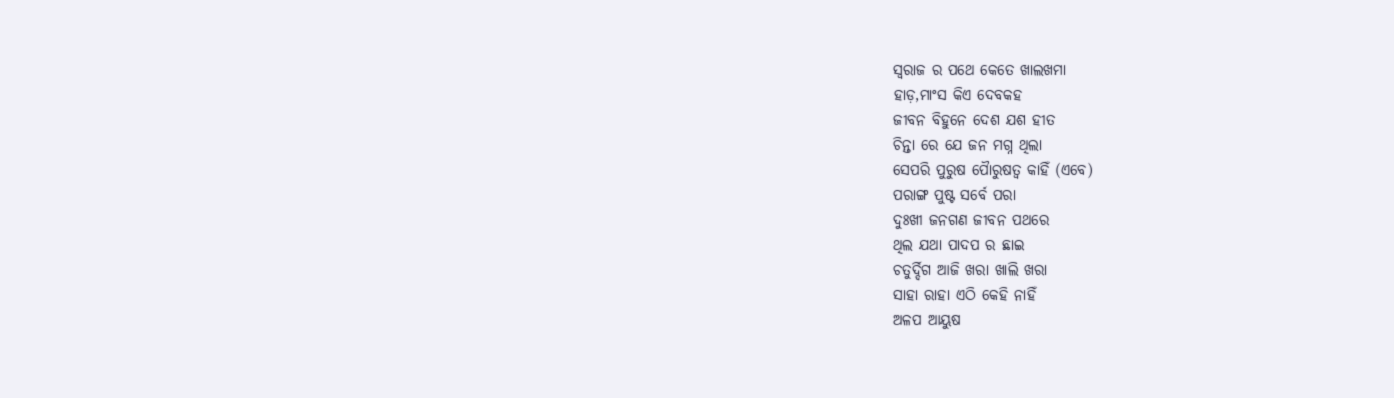ସ୍ବରାଜ ର ପଥେ କେତେ ଖାଲଖମା
ହାଡ଼,ମାଂସ କିଏ ଦେବକହ
ଜୀବନ ବିହୁନେ ଦେଶ ଯଶ ହୀତ
ଚିନ୍ତା ରେ ଯେ ଜନ ମଗ୍ନ ଥିଲା
ସେପରି ପୁରୁଷ ପୈାରୁଷତ୍ଵ କାହିଁ (ଏବେ)
ପରାଙ୍ଗ ପୁଷ୍ଟ ସର୍ବେ ପରା
ଦୁଃଖୀ ଜନଗଣ ଜୀବନ ପଥରେ
ଥିଲ ଯଥା ପାଦପ ର ଛାଇ
ଚତୁର୍ଦ୍ଦିଗ ଆଜି ଖରା ଖାଲି ଖରା
ସାହା ରାହା ଏଠି କେହି ନାହିଁ
ଅଳପ ଆୟୁଷ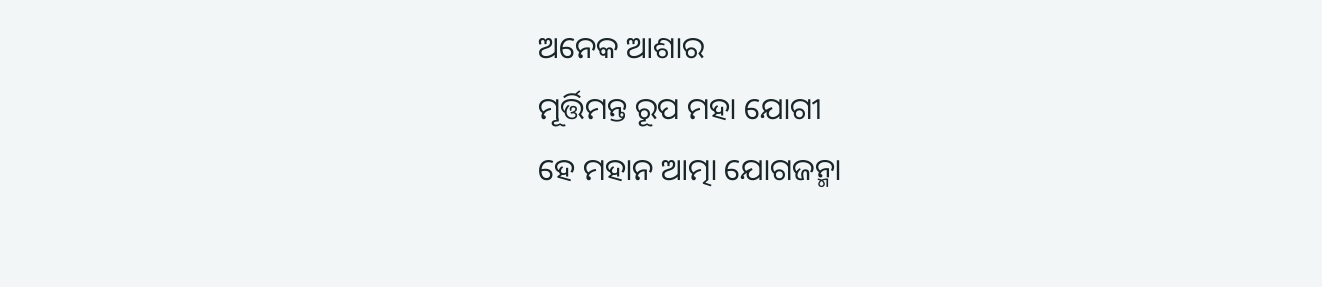ଅନେକ ଆଶାର
ମୂର୍ତ୍ତିମନ୍ତ ରୂପ ମହା ଯୋଗୀ
ହେ ମହାନ ଆତ୍ମା ଯୋଗଜନ୍ମା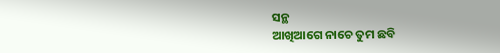ସନ୍ଥ
ଆଖିଆଗେ ନାଚେ ତୁମ ଛବି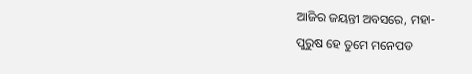ଆଜିର ଜୟନ୍ତୀ ଅବସରେ, ମହା-
ପୁରୁଷ ହେ ତୁମେ ମନେପଡ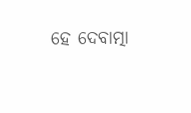ହେ ଦେବାତ୍ମା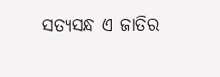ସତ୍ୟସନ୍ଧ ଏ ଜାତିର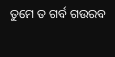ତୁମେ ତ ଗର୍ବ ଗଉରବ